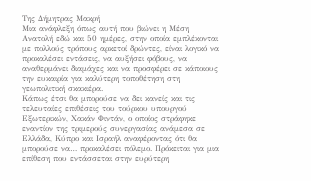Της Δήμητρας Μακρή
Μια ανάφλεξη όπως αυτή που βιώνει η Μέση Ανατολή εδώ και 50 ημέρες, στην οποία εμπλέκονται με πολλούς τρόπους αρκετοί δρώντες, είναι λογικό να προκαλέσει εντάσεις, να αυξήσει φόβους, να αναθερμάνει διαμάχες και να προσφέρει σε κάποιους την ευκαιρία για καλύτερη τοποθέτηση στη γεωπολιτική σκακιέρα.
Κάπως έτσι θα μπορούσε να δει κανείς και τις τελευταίες επιθέσεις του τούρκου υπουργού Εξωτερικών, Χακάν Φιντάν, ο οποίος στράφηκε εναντίον της τριμερούς συνεργασίας ανάμεσα σε Ελλάδα, Κύπρο και Ισραήλ αναφέροντας ότι θα μπορούσε να… προκαλέσει πόλεμο. Πρόκειται για μια επίθεση που εντάσσεται στην ευρύτερη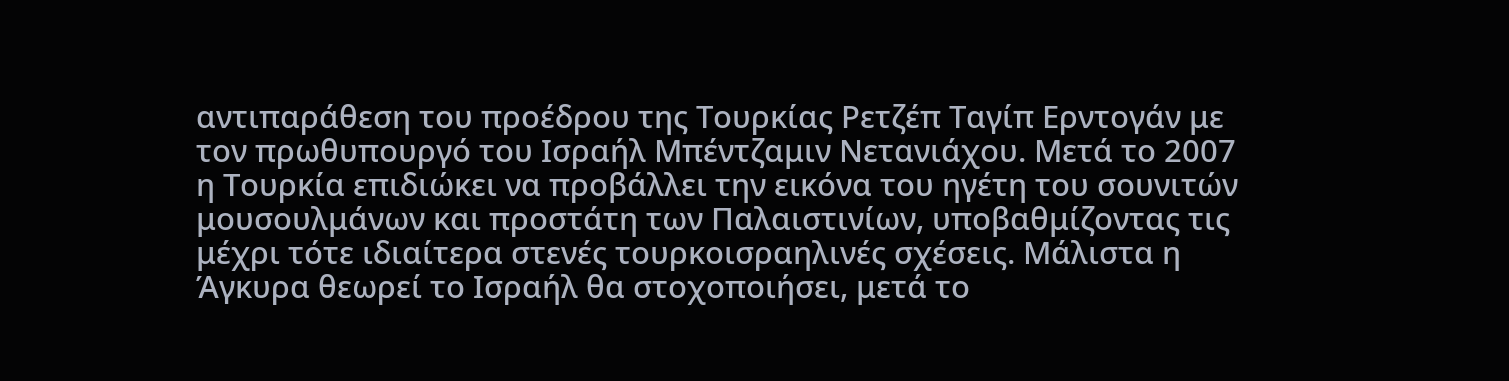αντιπαράθεση του προέδρου της Τουρκίας Ρετζέπ Ταγίπ Ερντογάν με τον πρωθυπουργό του Ισραήλ Μπέντζαμιν Νετανιάχου. Μετά το 2007 η Τουρκία επιδιώκει να προβάλλει την εικόνα του ηγέτη του σουνιτών μουσουλμάνων και προστάτη των Παλαιστινίων, υποβαθμίζοντας τις μέχρι τότε ιδιαίτερα στενές τουρκοισραηλινές σχέσεις. Μάλιστα η Άγκυρα θεωρεί το Ισραήλ θα στοχοποιήσει, μετά το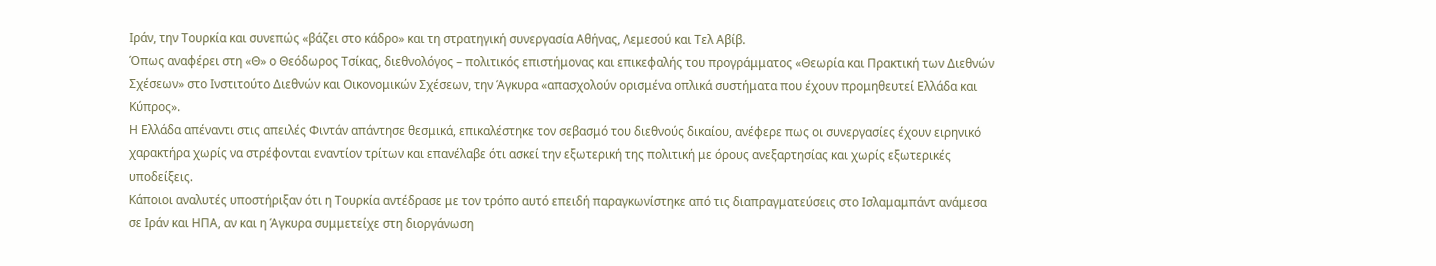Ιράν, την Τουρκία και συνεπώς «βάζει στο κάδρο» και τη στρατηγική συνεργασία Αθήνας, Λεμεσού και Τελ Αβίβ.
Όπως αναφέρει στη «Θ» ο Θεόδωρος Τσίκας, διεθνολόγος – πολιτικός επιστήμονας και επικεφαλής του προγράμματος «Θεωρία και Πρακτική των Διεθνών Σχέσεων» στο Ινστιτούτο Διεθνών και Οικονομικών Σχέσεων, την Άγκυρα «απασχολούν ορισμένα οπλικά συστήματα που έχουν προμηθευτεί Ελλάδα και Κύπρος».
Η Ελλάδα απέναντι στις απειλές Φιντάν απάντησε θεσμικά, επικαλέστηκε τον σεβασμό του διεθνούς δικαίου, ανέφερε πως οι συνεργασίες έχουν ειρηνικό χαρακτήρα χωρίς να στρέφονται εναντίον τρίτων και επανέλαβε ότι ασκεί την εξωτερική της πολιτική με όρους ανεξαρτησίας και χωρίς εξωτερικές υποδείξεις.
Κάποιοι αναλυτές υποστήριξαν ότι η Τουρκία αντέδρασε με τον τρόπο αυτό επειδή παραγκωνίστηκε από τις διαπραγματεύσεις στο Ισλαμαμπάντ ανάμεσα σε Ιράν και ΗΠΑ, αν και η Άγκυρα συμμετείχε στη διοργάνωση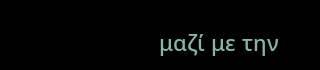μαζί με την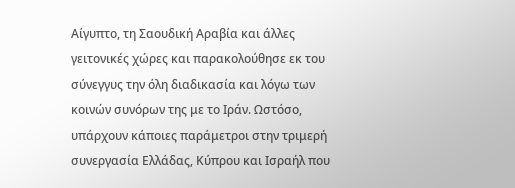Αίγυπτο, τη Σαουδική Αραβία και άλλες γειτονικές χώρες και παρακολούθησε εκ του σύνεγγυς την όλη διαδικασία και λόγω των κοινών συνόρων της με το Ιράν. Ωστόσο, υπάρχουν κάποιες παράμετροι στην τριμερή συνεργασία Ελλάδας, Κύπρου και Ισραήλ που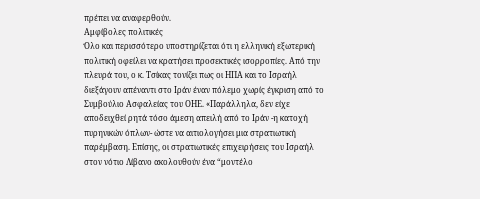πρέπει να αναφερθούν.
Αμφίβολες πολιτικές
Όλο και περισσότερο υποστηρίζεται ότι η ελληνική εξωτερική πολιτική οφείλει να κρατήσει προσεκτικές ισορροπίες. Από την πλευρά του, ο κ. Τσίκας τονίζει πως οι ΗΠΑ και το Ισραήλ διεξάγουν απέναντι στο Ιράν έναν πόλεμο χωρίς έγκριση από το Συμβούλιο Ασφαλείας του ΟΗΕ. «Παράλληλα, δεν είχε αποδειχθεί ρητά τόσο άμεση απειλή από το Ιράν -η κατοχή πυρηνικών όπλων- ώστε να αιτιολογήσει μια στρατιωτική παρέμβαση. Επίσης, οι στρατιωτικές επιχειρήσεις του Ισραήλ στον νότιο Λίβανο ακολουθούν ένα “μοντέλο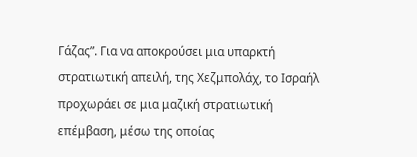Γάζας”. Για να αποκρούσει μια υπαρκτή στρατιωτική απειλή, της Χεζμπολάχ, το Ισραήλ προχωράει σε μια μαζική στρατιωτική επέμβαση, μέσω της οποίας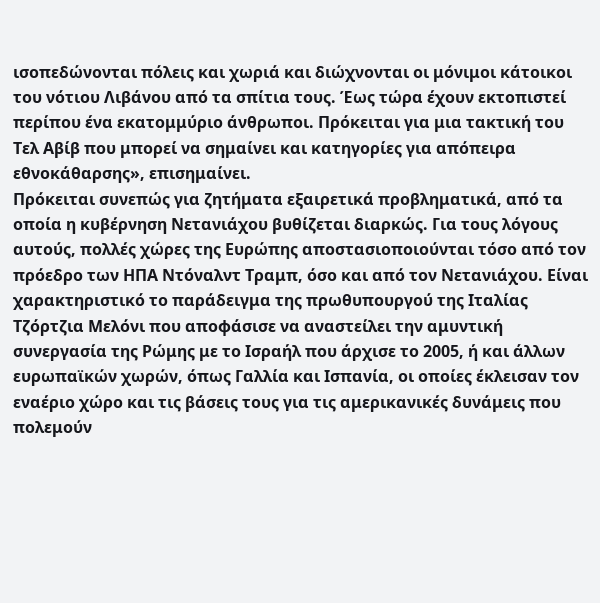ισοπεδώνονται πόλεις και χωριά και διώχνονται οι μόνιμοι κάτοικοι του νότιου Λιβάνου από τα σπίτια τους. Έως τώρα έχουν εκτοπιστεί περίπου ένα εκατομμύριο άνθρωποι. Πρόκειται για μια τακτική του Τελ Αβίβ που μπορεί να σημαίνει και κατηγορίες για απόπειρα εθνοκάθαρσης», επισημαίνει.
Πρόκειται συνεπώς για ζητήματα εξαιρετικά προβληματικά, από τα οποία η κυβέρνηση Νετανιάχου βυθίζεται διαρκώς. Για τους λόγους αυτούς, πολλές χώρες της Ευρώπης αποστασιοποιούνται τόσο από τον πρόεδρο των ΗΠΑ Ντόναλντ Τραμπ, όσο και από τον Νετανιάχου. Είναι χαρακτηριστικό το παράδειγμα της πρωθυπουργού της Ιταλίας Τζόρτζια Μελόνι που αποφάσισε να αναστείλει την αμυντική συνεργασία της Ρώμης με το Ισραήλ που άρχισε το 2005, ή και άλλων ευρωπαϊκών χωρών, όπως Γαλλία και Ισπανία, οι οποίες έκλεισαν τον εναέριο χώρο και τις βάσεις τους για τις αμερικανικές δυνάμεις που πολεμούν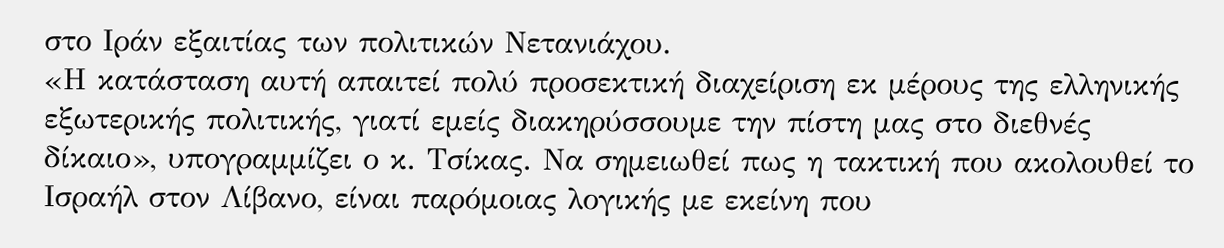στο Ιράν εξαιτίας των πολιτικών Νετανιάχου.
«Η κατάσταση αυτή απαιτεί πολύ προσεκτική διαχείριση εκ μέρους της ελληνικής εξωτερικής πολιτικής, γιατί εμείς διακηρύσσουμε την πίστη μας στο διεθνές δίκαιο», υπογραμμίζει ο κ. Τσίκας. Να σημειωθεί πως η τακτική που ακολουθεί το Ισραήλ στον Λίβανο, είναι παρόμοιας λογικής με εκείνη που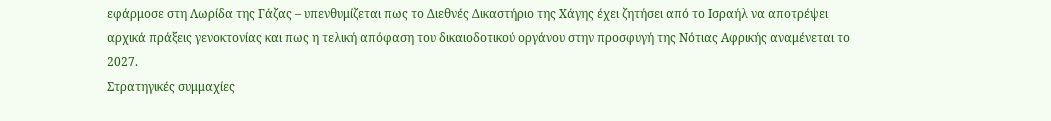εφάρμοσε στη Λωρίδα της Γάζας – υπενθυμίζεται πως το Διεθνές Δικαστήριο της Χάγης έχει ζητήσει από το Ισραήλ να αποτρέψει αρχικά πράξεις γενοκτονίας και πως η τελική απόφαση του δικαιοδοτικού οργάνου στην προσφυγή της Νότιας Αφρικής αναμένεται το 2027.
Στρατηγικές συμμαχίες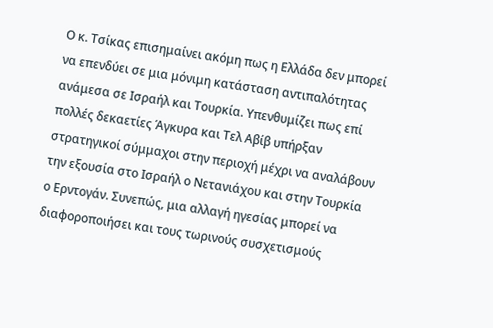Ο κ. Τσίκας επισημαίνει ακόμη πως η Ελλάδα δεν μπορεί να επενδύει σε μια μόνιμη κατάσταση αντιπαλότητας ανάμεσα σε Ισραήλ και Τουρκία. Υπενθυμίζει πως επί πολλές δεκαετίες Άγκυρα και Τελ Αβίβ υπήρξαν στρατηγικοί σύμμαχοι στην περιοχή μέχρι να αναλάβουν την εξουσία στο Ισραήλ ο Νετανιάχου και στην Τουρκία ο Ερντογάν. Συνεπώς, μια αλλαγή ηγεσίας μπορεί να διαφοροποιήσει και τους τωρινούς συσχετισμούς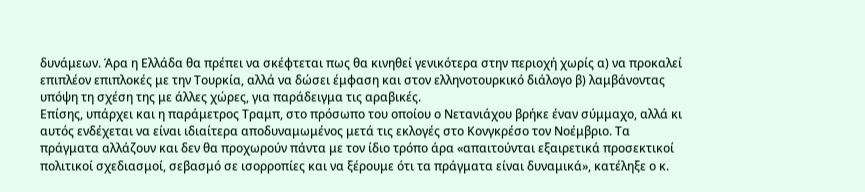δυνάμεων. Άρα η Ελλάδα θα πρέπει να σκέφτεται πως θα κινηθεί γενικότερα στην περιοχή χωρίς α) να προκαλεί επιπλέον επιπλοκές με την Τουρκία, αλλά να δώσει έμφαση και στον ελληνοτουρκικό διάλογο β) λαμβάνοντας υπόψη τη σχέση της με άλλες χώρες, για παράδειγμα τις αραβικές.
Επίσης, υπάρχει και η παράμετρος Τραμπ, στο πρόσωπο του οποίου ο Νετανιάχου βρήκε έναν σύμμαχο, αλλά κι αυτός ενδέχεται να είναι ιδιαίτερα αποδυναμωμένος μετά τις εκλογές στο Κονγκρέσο τον Νοέμβριο. Τα πράγματα αλλάζουν και δεν θα προχωρούν πάντα με τον ίδιο τρόπο άρα «απαιτούνται εξαιρετικά προσεκτικοί πολιτικοί σχεδιασμοί, σεβασμό σε ισορροπίες και να ξέρουμε ότι τα πράγματα είναι δυναμικά», κατέληξε ο κ.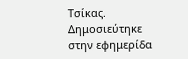Τσίκας.
Δημοσιεύτηκε στην εφημερίδα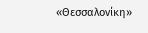«Θεσσαλονίκη»